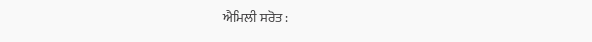ਐਮਿਲੀ ਸਰੋਤ :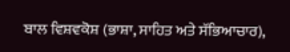ਬਾਲ ਵਿਸ਼ਵਕੋਸ਼ (ਭਾਸ਼ਾ, ਸਾਹਿਤ ਅਤੇ ਸੱਭਿਆਚਾਰ),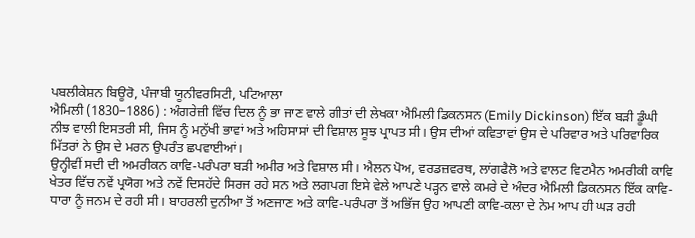ਪਬਲੀਕੇਸ਼ਨ ਬਿਊਰੋ, ਪੰਜਾਬੀ ਯੂਨੀਵਰਸਿਟੀ, ਪਟਿਆਲਾ
ਐਮਿਲੀ (1830–1886) : ਅੰਗਰੇਜ਼ੀ ਵਿੱਚ ਦਿਲ ਨੂੰ ਭਾ ਜਾਣ ਵਾਲੇ ਗੀਤਾਂ ਦੀ ਲੇਖਕਾ ਐਮਿਲੀ ਡਿਕਨਸਨ (Emily Dickinson) ਇੱਕ ਬੜੀ ਡੂੰਘੀ ਨੀਝ ਵਾਲੀ ਇਸਤਰੀ ਸੀ, ਜਿਸ ਨੂੰ ਮਨੁੱਖੀ ਭਾਵਾਂ ਅਤੇ ਅਹਿਸਾਸਾਂ ਦੀ ਵਿਸ਼ਾਲ ਸੂਝ ਪ੍ਰਾਪਤ ਸੀ। ਉਸ ਦੀਆਂ ਕਵਿਤਾਵਾਂ ਉਸ ਦੇ ਪਰਿਵਾਰ ਅਤੇ ਪਰਿਵਾਰਿਕ ਮਿੱਤਰਾਂ ਨੇ ਉਸ ਦੇ ਮਰਨ ਉਪਰੰਤ ਛਪਵਾਈਆਂ।
ਉਨ੍ਹੀਵੀਂ ਸਦੀ ਦੀ ਅਮਰੀਕਨ ਕਾਵਿ-ਪਰੰਪਰਾ ਬੜੀ ਅਮੀਰ ਅਤੇ ਵਿਸ਼ਾਲ ਸੀ। ਐਲਨ ਪੋਅ, ਵਰਡਜ਼ਵਰਥ, ਲਾਂਗਫੈਲੋ ਅਤੇ ਵਾਲਟ ਵਿਟਮੈਨ ਅਮਰੀਕੀ ਕਾਵਿ ਖੇਤਰ ਵਿੱਚ ਨਵੇਂ ਪ੍ਰਯੋਗ ਅਤੇ ਨਵੇਂ ਦਿਸਹੱਦੇ ਸਿਰਜ ਰਹੇ ਸਨ ਅਤੇ ਲਗਪਗ ਇਸੇ ਵੇਲੇ ਆਪਣੇ ਪੜ੍ਹਨ ਵਾਲੇ ਕਮਰੇ ਦੇ ਅੰਦਰ ਐਮਿਲੀ ਡਿਕਨਸਨ ਇੱਕ ਕਾਵਿ-ਧਾਰਾ ਨੂੰ ਜਨਮ ਦੇ ਰਹੀ ਸੀ। ਬਾਹਰਲੀ ਦੁਨੀਆ ਤੋਂ ਅਣਜਾਣ ਅਤੇ ਕਾਵਿ-ਪਰੰਪਰਾ ਤੋਂ ਅਭਿੱਜ ਉਹ ਆਪਣੀ ਕਾਵਿ-ਕਲਾ ਦੇ ਨੇਮ ਆਪ ਹੀ ਘੜ ਰਹੀ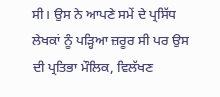ਸੀ। ਉਸ ਨੇ ਆਪਣੇ ਸਮੇਂ ਦੇ ਪ੍ਰਸਿੱਧ ਲੇਖਕਾਂ ਨੂੰ ਪੜ੍ਹਿਆ ਜ਼ਰੂਰ ਸੀ ਪਰ ਉਸ ਦੀ ਪ੍ਰਤਿਭਾ ਮੌਲਿਕ, ਵਿਲੱਖਣ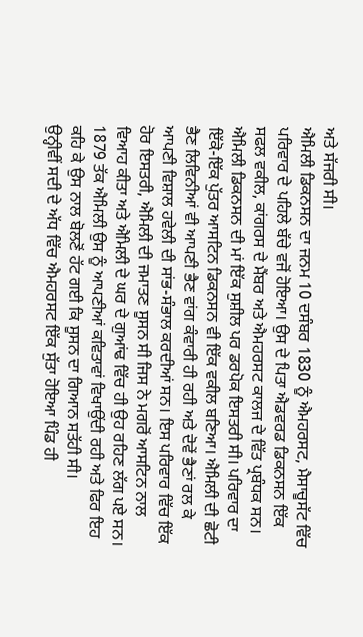ਅਤੇ ਸੱਜਰੀ ਸੀ।
ਐਮਿਲੀ ਡਿਕਨਸਨ ਦਾ ਜਨਮ 10 ਦਸੰਬਰ 1830 ਨੂੰ ਐਮਹਰਸਟ, ਮੈਸਾਚੂਸੱਟ ਵਿੱਚ ਪਰਿਵਾਰ ਦੇ ਪਹਿਲੇ ਬੱਚੇ ਵਜੋਂ ਹੋਇਆ। ਉਸ ਦੇ ਪਿਤਾ ਐਡਵਰਡ ਡਿਕਨਸਨ ਇੱਕ ਸਫਲ ਵਕੀਲ, ਕਾਂਗਰਸ ਦੇ ਮੈਂਬਰ ਅਤੇ ਐਮਹਰਸਟ ਕਾਲਜ ਦੇ ਵਿੱਤ ਪ੍ਰਬੰਧਕ ਸਨ। ਐਮਿਲੀ ਡਿਕਨਸਨ ਦੀ ਮਾਂ ਇੱਕ ਸੁਸ਼ੀਲ ਪਰ ਡਰਪੋਕ ਇਸਤਰੀ ਸੀ। ਪਰਿਵਾਰ ਦਾ ਇੱਕੋ-ਇੱਕ ਪੁੱਤਰ ਆਸਟਿਨ ਡਿਕਨਸਨ ਵੀ ਇੱਕ ਵਕੀਲ ਬਣਿਆ। ਐਮਿਲੀ ਦੀ ਛੋਟੀ ਭੈਣ ਲਿਵਿਨੀਆਂ ਵੀ ਆਪਣੀ ਭੈਣ ਵਾਂਗ ਕੰਵਾਰੀ ਹੀ ਰਹੀ ਅਤੇ ਦੋਵੇਂ ਭੈਣਾਂ ਰਲ ਕੇ ਆਪਣੀ ਵਿਸ਼ਾਲ ਹਵੇਲੀ ਦੀ ਸਾਂਭ-ਸੰਭਾਲ ਕਰਦੀਆਂ ਸਨ। ਇਸ ਪਰਿਵਾਰ ਵਿੱਚ ਇੱਕ ਹੋਰ ਇਸਤਰੀ, ਐਮਿਲੀ ਦੀ ਜਮਾਤਣ ਸੂਸਨ ਸੀ ਜਿਸ ਨੇ ਮਗਰੋਂ ਆਸਟਿਨ ਨਾਲ ਵਿਆਹ ਕੀਤਾ ਅਤੇ ਐਮਿਲੀ ਦੇ ਘਰ ਦੇ ਗੁਆਂਢ ਵਿੱਚ ਹੀ ਉਹ ਰਹਿਣ ਲੱਗ ਪਏ ਸਨ। 1879 ਤੱਕ ਐਮਿਲੀ ਉਸ ਨੂੰ ਆਪਣੀਆਂ ਕਵਿਤਾਵਾਂ ਵਿਖਾਉਂਦੀ ਰਹੀ ਅਤੇ ਫਿਰ ਇਹ ਕਹਿ ਕੇ ਉਸ ਨਾਲ ਬੋਲਣੋਂ ਹੱਟ ਗਈ ਕਿ ਸੂਸਨ ਦਾ ਗਿਆਨ ਸਤੱਹੀ ਸੀ।
ਉਨ੍ਹੀਵੀਂ ਸਦੀ ਦੇ ਅੱਧ ਵਿੱਚ ਐਮਹਰਸਟ ਇੱਕ ਸੁੱਤਾ ਹੋਇਆ ਪਿੰਡ ਹੀ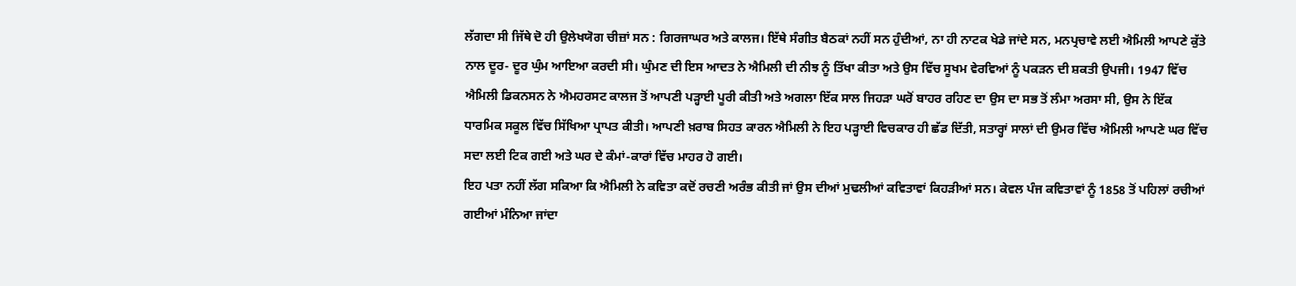ਲੱਗਦਾ ਸੀ ਜਿੱਥੇ ਦੋ ਹੀ ਉਲੇਖਯੋਗ ਚੀਜ਼ਾਂ ਸਨ : ਗਿਰਜਾਘਰ ਅਤੇ ਕਾਲਜ। ਇੱਥੇ ਸੰਗੀਤ ਬੈਠਕਾਂ ਨਹੀਂ ਸਨ ਹੁੰਦੀਆਂ, ਨਾ ਹੀ ਨਾਟਕ ਖੇਡੇ ਜਾਂਦੇ ਸਨ, ਮਨਪ੍ਰਚਾਵੇ ਲਈ ਐਮਿਲੀ ਆਪਣੇ ਕੁੱਤੇ ਨਾਲ ਦੂਰ- ਦੂਰ ਘੁੰਮ ਆਇਆ ਕਰਦੀ ਸੀ। ਘੁੰਮਣ ਦੀ ਇਸ ਆਦਤ ਨੇ ਐਮਿਲੀ ਦੀ ਨੀਝ ਨੂੰ ਤਿੱਖਾ ਕੀਤਾ ਅਤੇ ਉਸ ਵਿੱਚ ਸੂਖਮ ਵੇਰਵਿਆਂ ਨੂੰ ਪਕੜਨ ਦੀ ਸ਼ਕਤੀ ਉਪਜੀ। 1947 ਵਿੱਚ ਐਮਿਲੀ ਡਿਕਨਸਨ ਨੇ ਐਮਹਰਸਟ ਕਾਲਜ ਤੋਂ ਆਪਣੀ ਪੜ੍ਹਾਈ ਪੂਰੀ ਕੀਤੀ ਅਤੇ ਅਗਲਾ ਇੱਕ ਸਾਲ ਜਿਹੜਾ ਘਰੋਂ ਬਾਹਰ ਰਹਿਣ ਦਾ ਉਸ ਦਾ ਸਭ ਤੋਂ ਲੰਮਾ ਅਰਸਾ ਸੀ, ਉਸ ਨੇ ਇੱਕ ਧਾਰਮਿਕ ਸਕੂਲ ਵਿੱਚ ਸਿੱਖਿਆ ਪ੍ਰਾਪਤ ਕੀਤੀ। ਆਪਣੀ ਖ਼ਰਾਬ ਸਿਹਤ ਕਾਰਨ ਐਮਿਲੀ ਨੇ ਇਹ ਪੜ੍ਹਾਈ ਵਿਚਕਾਰ ਹੀ ਛੱਡ ਦਿੱਤੀ, ਸਤਾਰ੍ਹਾਂ ਸਾਲਾਂ ਦੀ ਉਮਰ ਵਿੱਚ ਐਮਿਲੀ ਆਪਣੇ ਘਰ ਵਿੱਚ ਸਦਾ ਲਈ ਟਿਕ ਗਈ ਅਤੇ ਘਰ ਦੇ ਕੰਮਾਂ-ਕਾਰਾਂ ਵਿੱਚ ਮਾਹਰ ਹੋ ਗਈ।
ਇਹ ਪਤਾ ਨਹੀਂ ਲੱਗ ਸਕਿਆ ਕਿ ਐਮਿਲੀ ਨੇ ਕਵਿਤਾ ਕਦੋਂ ਰਚਣੀ ਅਰੰਭ ਕੀਤੀ ਜਾਂ ਉਸ ਦੀਆਂ ਮੁਢਲੀਆਂ ਕਵਿਤਾਵਾਂ ਕਿਹੜੀਆਂ ਸਨ। ਕੇਵਲ ਪੰਜ ਕਵਿਤਾਵਾਂ ਨੂੰ 1858 ਤੋਂ ਪਹਿਲਾਂ ਰਚੀਆਂ ਗਈਆਂ ਮੰਨਿਆ ਜਾਂਦਾ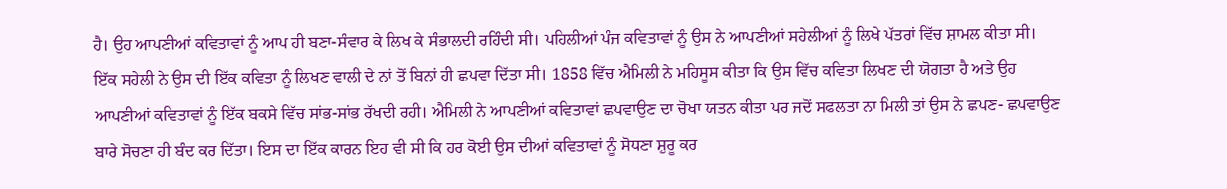ਹੈ। ਉਹ ਆਪਣੀਆਂ ਕਵਿਤਾਵਾਂ ਨੂੰ ਆਪ ਹੀ ਬਣਾ-ਸੰਵਾਰ ਕੇ ਲਿਖ ਕੇ ਸੰਭਾਲਦੀ ਰਹਿੰਦੀ ਸੀ। ਪਹਿਲੀਆਂ ਪੰਜ ਕਵਿਤਾਵਾਂ ਨੂੰ ਉਸ ਨੇ ਆਪਣੀਆਂ ਸਹੇਲੀਆਂ ਨੂੰ ਲਿਖੇ ਪੱਤਰਾਂ ਵਿੱਚ ਸ਼ਾਮਲ ਕੀਤਾ ਸੀ। ਇੱਕ ਸਹੇਲੀ ਨੇ ਉਸ ਦੀ ਇੱਕ ਕਵਿਤਾ ਨੂੰ ਲਿਖਣ ਵਾਲੀ ਦੇ ਨਾਂ ਤੋਂ ਬਿਨਾਂ ਹੀ ਛਪਵਾ ਦਿੱਤਾ ਸੀ। 1858 ਵਿੱਚ ਐਮਿਲੀ ਨੇ ਮਹਿਸੂਸ ਕੀਤਾ ਕਿ ਉਸ ਵਿੱਚ ਕਵਿਤਾ ਲਿਖਣ ਦੀ ਯੋਗਤਾ ਹੈ ਅਤੇ ਉਹ ਆਪਣੀਆਂ ਕਵਿਤਾਵਾਂ ਨੂੰ ਇੱਕ ਬਕਸੇ ਵਿੱਚ ਸਾਂਭ-ਸਾਂਭ ਰੱਖਦੀ ਰਹੀ। ਐਮਿਲੀ ਨੇ ਆਪਣੀਆਂ ਕਵਿਤਾਵਾਂ ਛਪਵਾਉਣ ਦਾ ਚੋਖਾ ਯਤਨ ਕੀਤਾ ਪਰ ਜਦੋਂ ਸਫਲਤਾ ਨਾ ਮਿਲੀ ਤਾਂ ਉਸ ਨੇ ਛਪਣ- ਛਪਵਾਉਣ ਬਾਰੇ ਸੋਚਣਾ ਹੀ ਬੰਦ ਕਰ ਦਿੱਤਾ। ਇਸ ਦਾ ਇੱਕ ਕਾਰਨ ਇਹ ਵੀ ਸੀ ਕਿ ਹਰ ਕੋਈ ਉਸ ਦੀਆਂ ਕਵਿਤਾਵਾਂ ਨੂੰ ਸੋਧਣਾ ਸ਼ੁਰੂ ਕਰ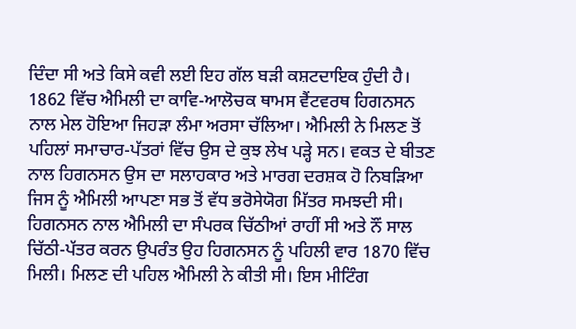ਦਿੰਦਾ ਸੀ ਅਤੇ ਕਿਸੇ ਕਵੀ ਲਈ ਇਹ ਗੱਲ ਬੜੀ ਕਸ਼ਟਦਾਇਕ ਹੁੰਦੀ ਹੈ।
1862 ਵਿੱਚ ਐਮਿਲੀ ਦਾ ਕਾਵਿ-ਆਲੋਚਕ ਥਾਮਸ ਵੈਂਟਵਰਥ ਹਿਗਨਸਨ ਨਾਲ ਮੇਲ ਹੋਇਆ ਜਿਹੜਾ ਲੰਮਾ ਅਰਸਾ ਚੱਲਿਆ। ਐਮਿਲੀ ਨੇ ਮਿਲਣ ਤੋਂ ਪਹਿਲਾਂ ਸਮਾਚਾਰ-ਪੱਤਰਾਂ ਵਿੱਚ ਉਸ ਦੇ ਕੁਝ ਲੇਖ ਪੜ੍ਹੇ ਸਨ। ਵਕਤ ਦੇ ਬੀਤਣ ਨਾਲ ਹਿਗਨਸਨ ਉਸ ਦਾ ਸਲਾਹਕਾਰ ਅਤੇ ਮਾਰਗ ਦਰਸ਼ਕ ਹੋ ਨਿਬੜਿਆ ਜਿਸ ਨੂੰ ਐਮਿਲੀ ਆਪਣਾ ਸਭ ਤੋਂ ਵੱਧ ਭਰੋਸੇਯੋਗ ਮਿੱਤਰ ਸਮਝਦੀ ਸੀ। ਹਿਗਨਸਨ ਨਾਲ ਐਮਿਲੀ ਦਾ ਸੰਪਰਕ ਚਿੱਠੀਆਂ ਰਾਹੀਂ ਸੀ ਅਤੇ ਨੌਂ ਸਾਲ ਚਿੱਠੀ-ਪੱਤਰ ਕਰਨ ਉਪਰੰਤ ਉਹ ਹਿਗਨਸਨ ਨੂੰ ਪਹਿਲੀ ਵਾਰ 1870 ਵਿੱਚ ਮਿਲੀ। ਮਿਲਣ ਦੀ ਪਹਿਲ ਐਮਿਲੀ ਨੇ ਕੀਤੀ ਸੀ। ਇਸ ਮੀਟਿੰਗ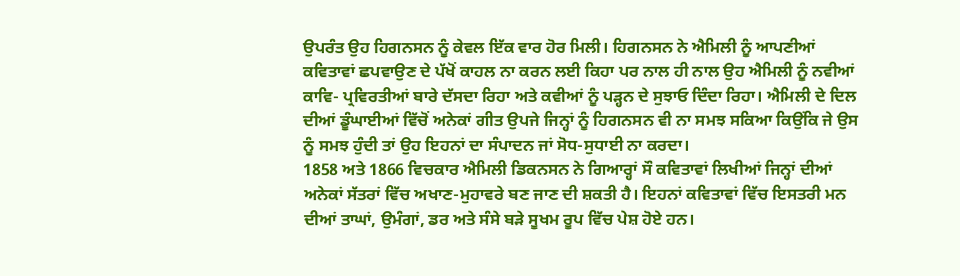ਉਪਰੰਤ ਉਹ ਹਿਗਨਸਨ ਨੂੰ ਕੇਵਲ ਇੱਕ ਵਾਰ ਹੋਰ ਮਿਲੀ। ਹਿਗਨਸਨ ਨੇ ਐਮਿਲੀ ਨੂੰ ਆਪਣੀਆਂ ਕਵਿਤਾਵਾਂ ਛਪਵਾਉਣ ਦੇ ਪੱਖੋਂ ਕਾਹਲ ਨਾ ਕਰਨ ਲਈ ਕਿਹਾ ਪਰ ਨਾਲ ਹੀ ਨਾਲ ਉਹ ਐਮਿਲੀ ਨੂੰ ਨਵੀਆਂ ਕਾਵਿ- ਪ੍ਰਵਿਰਤੀਆਂ ਬਾਰੇ ਦੱਸਦਾ ਰਿਹਾ ਅਤੇ ਕਵੀਆਂ ਨੂੰ ਪੜ੍ਹਨ ਦੇ ਸੁਝਾਓ ਦਿੰਦਾ ਰਿਹਾ। ਐਮਿਲੀ ਦੇ ਦਿਲ ਦੀਆਂ ਡੂੰਘਾਈਆਂ ਵਿੱਚੋਂ ਅਨੇਕਾਂ ਗੀਤ ਉਪਜੇ ਜਿਨ੍ਹਾਂ ਨੂੰ ਹਿਗਨਸਨ ਵੀ ਨਾ ਸਮਝ ਸਕਿਆ ਕਿਉਂਕਿ ਜੇ ਉਸ ਨੂੰ ਸਮਝ ਹੁੰਦੀ ਤਾਂ ਉਹ ਇਹਨਾਂ ਦਾ ਸੰਪਾਦਨ ਜਾਂ ਸੋਧ-ਸੁਧਾਈ ਨਾ ਕਰਦਾ।
1858 ਅਤੇ 1866 ਵਿਚਕਾਰ ਐਮਿਲੀ ਡਿਕਨਸਨ ਨੇ ਗਿਆਰ੍ਹਾਂ ਸੌ ਕਵਿਤਾਵਾਂ ਲਿਖੀਆਂ ਜਿਨ੍ਹਾਂ ਦੀਆਂ ਅਨੇਕਾਂ ਸੱਤਰਾਂ ਵਿੱਚ ਅਖਾਣ-ਮੁਹਾਵਰੇ ਬਣ ਜਾਣ ਦੀ ਸ਼ਕਤੀ ਹੈ। ਇਹਨਾਂ ਕਵਿਤਾਵਾਂ ਵਿੱਚ ਇਸਤਰੀ ਮਨ ਦੀਆਂ ਤਾਘਾਂ, ਉਮੰਗਾਂ, ਡਰ ਅਤੇ ਸੰਸੇ ਬੜੇ ਸੂਖਮ ਰੂਪ ਵਿੱਚ ਪੇਸ਼ ਹੋਏ ਹਨ।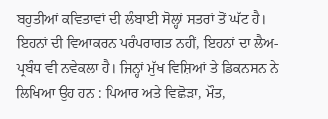ਬਹੁਤੀਆਂ ਕਵਿਤਾਵਾਂ ਦੀ ਲੰਬਾਈ ਸੋਲ੍ਹਾਂ ਸਤਰਾਂ ਤੋਂ ਘੱਟ ਹੈ। ਇਹਨਾਂ ਦੀ ਵਿਆਕਰਨ ਪਰੰਪਰਾਗਤ ਨਹੀਂ, ਇਹਨਾਂ ਦਾ ਲੈਅ-ਪ੍ਰਬੰਧ ਵੀ ਨਵੇਕਲਾ ਹੈ। ਜਿਨ੍ਹਾਂ ਮੁੱਖ ਵਿਸ਼ਿਆਂ ਤੇ ਡਿਕਨਸਨ ਨੇ ਲਿਖਿਆ ਉਹ ਹਨ : ਪਿਆਰ ਅਤੇ ਵਿਛੋੜਾ, ਮੌਤ,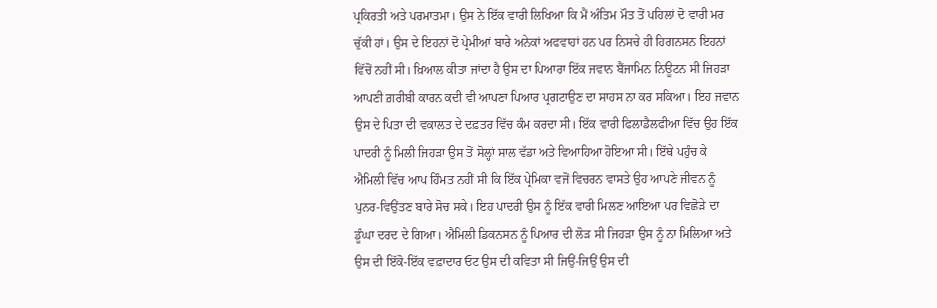ਪ੍ਰਕਿਰਤੀ ਅਤੇ ਪਰਮਾਤਮਾ। ਉਸ ਨੇ ਇੱਕ ਵਾਰੀ ਲਿਖਿਆ ਕਿ ਮੈਂ ਅੰਤਿਮ ਮੌਤ ਤੋਂ ਪਹਿਲਾਂ ਦੋ ਵਾਰੀ ਮਰ ਚੁੱਕੀ ਹਾਂ। ਉਸ ਦੇ ਇਹਨਾਂ ਦੋ ਪ੍ਰੇਮੀਆਂ ਬਾਰੇ ਅਨੇਕਾਂ ਅਫਵਾਹਾਂ ਹਨ ਪਰ ਨਿਸਚੇ ਹੀ ਹਿਗਨਸਨ ਇਹਨਾਂ ਵਿੱਚੋਂ ਨਹੀਂ ਸੀ। ਖ਼ਿਆਲ ਕੀਤਾ ਜਾਂਦਾ ਹੈ ਉਸ ਦਾ ਪਿਆਰਾ ਇੱਕ ਜਵਾਨ ਬੈਂਜਾਮਿਨ ਨਿਊਟਨ ਸੀ ਜਿਹੜਾ ਆਪਣੀ ਗ਼ਰੀਬੀ ਕਾਰਨ ਕਦੀ ਵੀ ਆਪਣਾ ਪਿਆਰ ਪ੍ਰਗਟਾਉਣ ਦਾ ਸਾਹਸ ਨਾ ਕਰ ਸਕਿਆ। ਇਹ ਜਵਾਨ ਉਸ ਦੇ ਪਿਤਾ ਦੀ ਵਕਾਲਤ ਦੇ ਦਫ਼ਤਰ ਵਿੱਚ ਕੰਮ ਕਰਦਾ ਸੀ। ਇੱਕ ਵਾਰੀ ਫਿਲਾਡੈਲਫੀਆ ਵਿੱਚ ਉਹ ਇੱਕ ਪਾਦਰੀ ਨੂੰ ਮਿਲੀ ਜਿਹੜਾ ਉਸ ਤੋਂ ਸੋਲ੍ਹਾਂ ਸਾਲ ਵੱਡਾ ਅਤੇ ਵਿਆਹਿਆ ਹੋਇਆ ਸੀ। ਇੱਥੇ ਪਹੁੰਚ ਕੇ ਐਮਿਲੀ ਵਿੱਚ ਆਪ ਹਿੰਮਤ ਨਹੀਂ ਸੀ ਕਿ ਇੱਕ ਪ੍ਰੇਮਿਕਾ ਵਜੋਂ ਵਿਚਰਨ ਵਾਸਤੇ ਉਹ ਆਪਣੇ ਜੀਵਨ ਨੂੰ ਪੁਨਰ-ਵਿਉਂਤਣ ਬਾਰੇ ਸੋਚ ਸਕੇ। ਇਹ ਪਾਦਰੀ ਉਸ ਨੂੰ ਇੱਕ ਵਾਰੀ ਮਿਲਣ ਆਇਆ ਪਰ ਵਿਛੋੜੇ ਦਾ ਡੂੰਘਾ ਦਰਦ ਦੇ ਗਿਆ। ਐਮਿਲੀ ਡਿਕਨਸਨ ਨੂੰ ਪਿਆਰ ਦੀ ਲੋੜ ਸੀ ਜਿਹੜਾ ਉਸ ਨੂੰ ਨਾ ਮਿਲਿਆ ਅਤੇ ਉਸ ਦੀ ਇੱਕੋ-ਇੱਕ ਵਫ਼ਾਦਾਰ ਓਟ ਉਸ ਦੀ ਕਵਿਤਾ ਸੀ ਜਿਉਂ-ਜਿਉਂ ਉਸ ਦੀ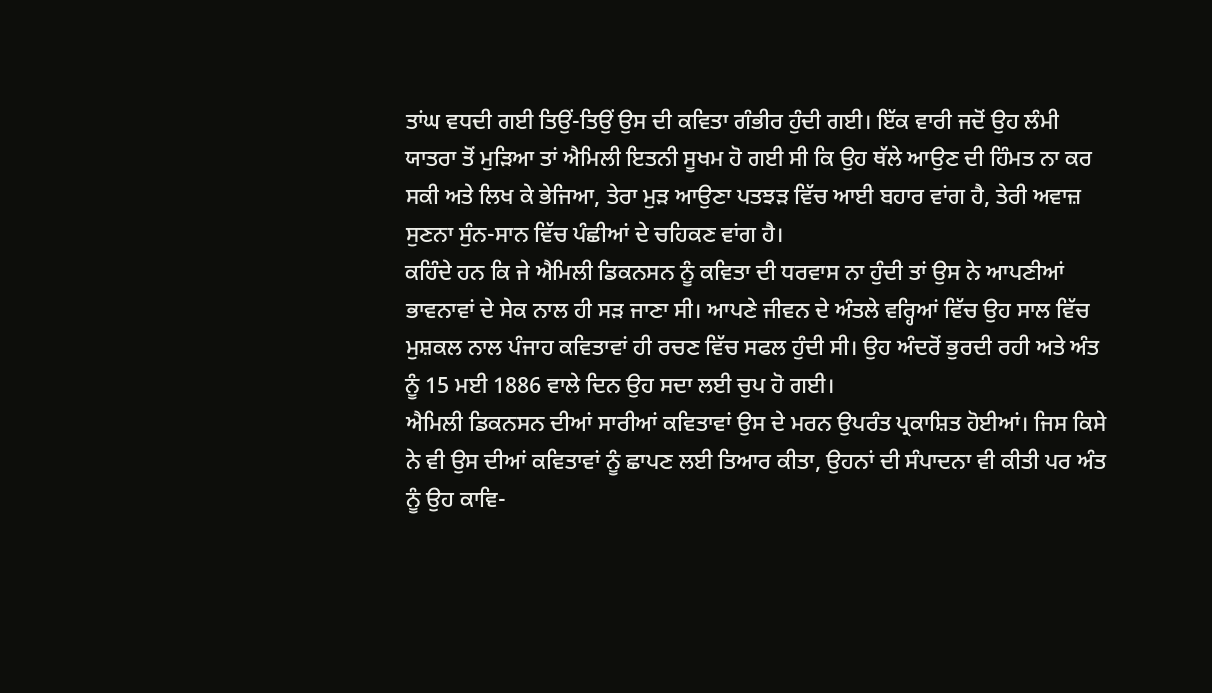ਤਾਂਘ ਵਧਦੀ ਗਈ ਤਿਉਂ-ਤਿਉਂ ਉਸ ਦੀ ਕਵਿਤਾ ਗੰਭੀਰ ਹੁੰਦੀ ਗਈ। ਇੱਕ ਵਾਰੀ ਜਦੋਂ ਉਹ ਲੰਮੀ ਯਾਤਰਾ ਤੋਂ ਮੁੜਿਆ ਤਾਂ ਐਮਿਲੀ ਇਤਨੀ ਸੂਖਮ ਹੋ ਗਈ ਸੀ ਕਿ ਉਹ ਥੱਲੇ ਆਉਣ ਦੀ ਹਿੰਮਤ ਨਾ ਕਰ ਸਕੀ ਅਤੇ ਲਿਖ ਕੇ ਭੇਜਿਆ, ਤੇਰਾ ਮੁੜ ਆਉਣਾ ਪਤਝੜ ਵਿੱਚ ਆਈ ਬਹਾਰ ਵਾਂਗ ਹੈ, ਤੇਰੀ ਅਵਾਜ਼ ਸੁਣਨਾ ਸੁੰਨ-ਸਾਨ ਵਿੱਚ ਪੰਛੀਆਂ ਦੇ ਚਹਿਕਣ ਵਾਂਗ ਹੈ।
ਕਹਿੰਦੇ ਹਨ ਕਿ ਜੇ ਐਮਿਲੀ ਡਿਕਨਸਨ ਨੂੰ ਕਵਿਤਾ ਦੀ ਧਰਵਾਸ ਨਾ ਹੁੰਦੀ ਤਾਂ ਉਸ ਨੇ ਆਪਣੀਆਂ ਭਾਵਨਾਵਾਂ ਦੇ ਸੇਕ ਨਾਲ ਹੀ ਸੜ ਜਾਣਾ ਸੀ। ਆਪਣੇ ਜੀਵਨ ਦੇ ਅੰਤਲੇ ਵਰ੍ਹਿਆਂ ਵਿੱਚ ਉਹ ਸਾਲ ਵਿੱਚ ਮੁਸ਼ਕਲ ਨਾਲ ਪੰਜਾਹ ਕਵਿਤਾਵਾਂ ਹੀ ਰਚਣ ਵਿੱਚ ਸਫਲ ਹੁੰਦੀ ਸੀ। ਉਹ ਅੰਦਰੋਂ ਭੁਰਦੀ ਰਹੀ ਅਤੇ ਅੰਤ ਨੂੰ 15 ਮਈ 1886 ਵਾਲੇ ਦਿਨ ਉਹ ਸਦਾ ਲਈ ਚੁਪ ਹੋ ਗਈ।
ਐਮਿਲੀ ਡਿਕਨਸਨ ਦੀਆਂ ਸਾਰੀਆਂ ਕਵਿਤਾਵਾਂ ਉਸ ਦੇ ਮਰਨ ਉਪਰੰਤ ਪ੍ਰਕਾਸ਼ਿਤ ਹੋਈਆਂ। ਜਿਸ ਕਿਸੇ ਨੇ ਵੀ ਉਸ ਦੀਆਂ ਕਵਿਤਾਵਾਂ ਨੂੰ ਛਾਪਣ ਲਈ ਤਿਆਰ ਕੀਤਾ, ਉਹਨਾਂ ਦੀ ਸੰਪਾਦਨਾ ਵੀ ਕੀਤੀ ਪਰ ਅੰਤ ਨੂੰ ਉਹ ਕਾਵਿ-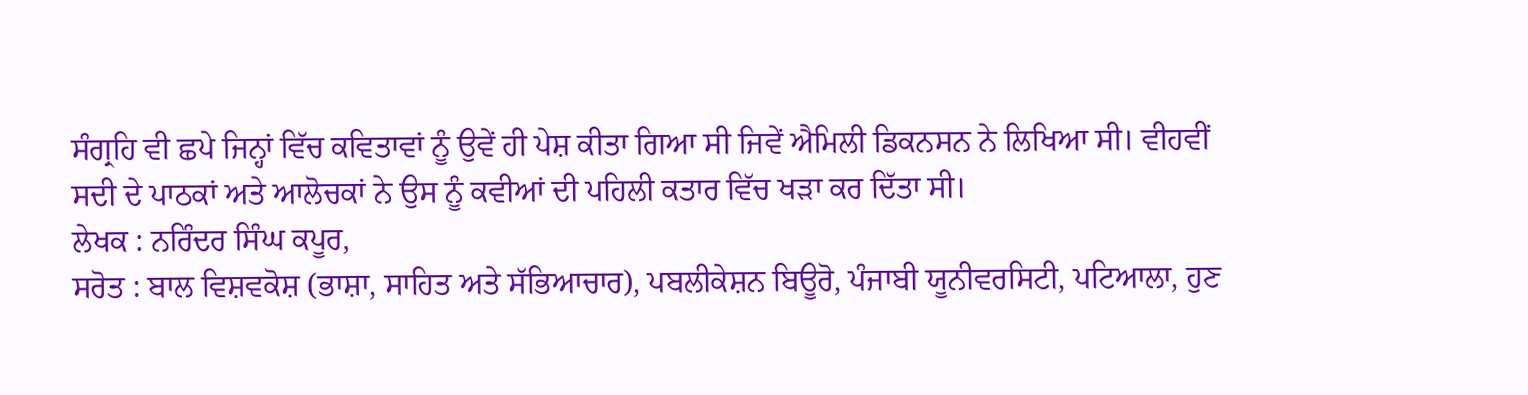ਸੰਗ੍ਰਹਿ ਵੀ ਛਪੇ ਜਿਨ੍ਹਾਂ ਵਿੱਚ ਕਵਿਤਾਵਾਂ ਨੂੰ ਉਵੇਂ ਹੀ ਪੇਸ਼ ਕੀਤਾ ਗਿਆ ਸੀ ਜਿਵੇਂ ਐਮਿਲੀ ਡਿਕਨਸਨ ਨੇ ਲਿਖਿਆ ਸੀ। ਵੀਹਵੀਂ ਸਦੀ ਦੇ ਪਾਠਕਾਂ ਅਤੇ ਆਲੋਚਕਾਂ ਨੇ ਉਸ ਨੂੰ ਕਵੀਆਂ ਦੀ ਪਹਿਲੀ ਕਤਾਰ ਵਿੱਚ ਖੜਾ ਕਰ ਦਿੱਤਾ ਸੀ।
ਲੇਖਕ : ਨਰਿੰਦਰ ਸਿੰਘ ਕਪੂਰ,
ਸਰੋਤ : ਬਾਲ ਵਿਸ਼ਵਕੋਸ਼ (ਭਾਸ਼ਾ, ਸਾਹਿਤ ਅਤੇ ਸੱਭਿਆਚਾਰ), ਪਬਲੀਕੇਸ਼ਨ ਬਿਊਰੋ, ਪੰਜਾਬੀ ਯੂਨੀਵਰਸਿਟੀ, ਪਟਿਆਲਾ, ਹੁਣ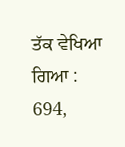ਤੱਕ ਵੇਖਿਆ ਗਿਆ : 694,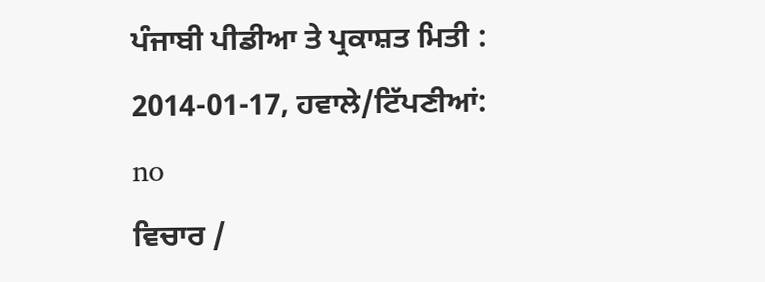ਪੰਜਾਬੀ ਪੀਡੀਆ ਤੇ ਪ੍ਰਕਾਸ਼ਤ ਮਿਤੀ : 2014-01-17, ਹਵਾਲੇ/ਟਿੱਪਣੀਆਂ: no
ਵਿਚਾਰ /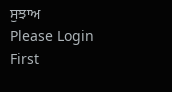ਸੁਝਾਅ
Please Login First